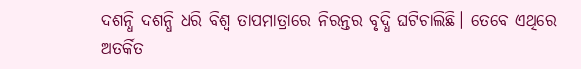ଦଶନ୍ଧି ଦଶନ୍ଧି ଧରି ବିଶ୍ବ ତାପମାତ୍ରାରେ ନିରନ୍ତର ବୃଦ୍ଧି ଘଟିଚାଲିଛି। ତେବେ ଏଥିରେ ଅତର୍କିତ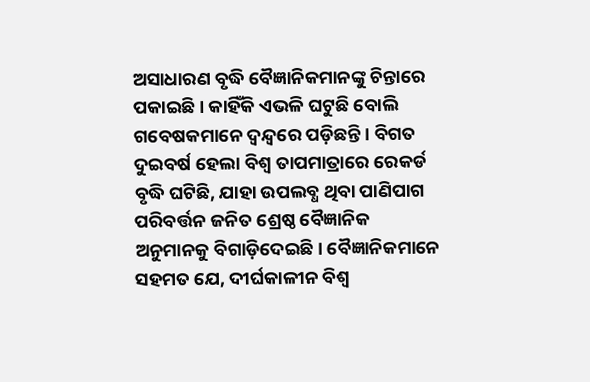ଅସାଧାରଣ ବୃଦ୍ଧି ବୈଜ୍ଞାନିକମାନଙ୍କୁ ଚିନ୍ତାରେ ପକାଇଛି। କାହିଁକି ଏଭଳି ଘଟୁଛି ବୋଲି ଗବେଷକମାନେ ଦ୍ବନ୍ଦ୍ବରେ ପଡ଼ିଛନ୍ତି। ବିଗତ ଦୁଇବର୍ଷ ହେଲା ବିଶ୍ବ ତାପମାତ୍ରାରେ ରେକର୍ଡ ବୃଦ୍ଧି ଘଟିଛି, ଯାହା ଉପଲବ୍ଧ ଥିବା ପାଣିପାଗ ପରିବର୍ତ୍ତନ ଜନିତ ଶ୍ରେଷ୍ଠ ବୈଜ୍ଞାନିକ ଅନୁମାନକୁ ବିଗାଡ଼ିଦେଇଛି। ବୈଜ୍ଞାନିକମାନେ ସହମତ ଯେ, ଦୀର୍ଘକାଳୀନ ବିଶ୍ବ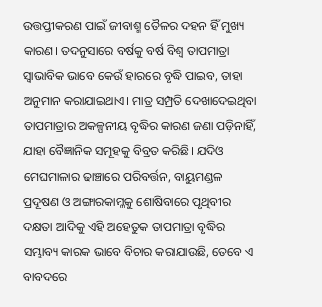ଉତ୍ତପ୍ତୀକରଣ ପାଇଁ ଜୀବାଶ୍ମ ତୈଳର ଦହନ ହିଁ ମୁଖ୍ୟ କାରଣ। ତଦନୁସାରେ ବର୍ଷକୁ ବର୍ଷ ବିଶ୍ବ ତାପମାତ୍ରା ସ୍ବାଭାବିକ ଭାବେ କେଉଁ ହାରରେ ବୃଦ୍ଧି ପାଇବ, ତାହା ଅନୁମାନ କରାଯାଇଥାଏ। ମାତ୍ର ସମ୍ପ୍ରତି ଦେଖାଦେଇଥିବା ତାପମାତ୍ରାର ଅକଳ୍ପନୀୟ ବୃଦ୍ଧିର କାରଣ ଜଣା ପଡ଼ିନାହିଁ, ଯାହା ବୈଜ୍ଞାନିକ ସମୂହକୁ ବିବ୍ରତ କରିଛି। ଯଦିଓ ମେଘମାଳାର ଢାଞ୍ଚାରେ ପରିବର୍ତ୍ତନ, ବାୟୁମଣ୍ଡଳ ପ୍ରଦୂଷଣ ଓ ଅଙ୍ଗାରକାମ୍ଳକୁ ଶୋଷିବାରେ ପୃଥିବୀର ଦକ୍ଷତା ଆଦିକୁ ଏହି ଅହେତୁକ ତାପମାତ୍ରା ବୃଦ୍ଧିର ସମ୍ଭାବ୍ୟ କାରକ ଭାବେ ବିଚାର କରାଯାଉଛି, ତେବେ ଏ ବାବଦରେ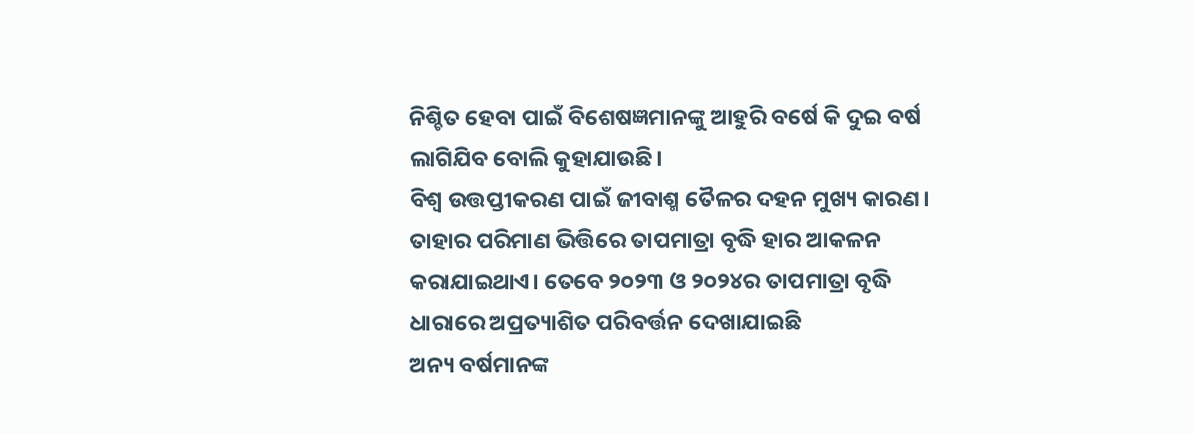ନିଶ୍ଚିତ ହେବା ପାଇଁ ବିଶେଷଜ୍ଞମାନଙ୍କୁ ଆହୁରି ବର୍ଷେ କି ଦୁଇ ବର୍ଷ ଲାଗିଯିବ ବୋଲି କୁହାଯାଉଛି।
ବିଶ୍ବ ଉତ୍ତପ୍ତୀକରଣ ପାଇଁ ଜୀବାଶ୍ମ ତୈଳର ଦହନ ମୁଖ୍ୟ କାରଣ। ତାହାର ପରିମାଣ ଭିତ୍ତିରେ ତାପମାତ୍ରା ବୃଦ୍ଧି ହାର ଆକଳନ କରାଯାଇଥାଏ। ତେବେ ୨୦୨୩ ଓ ୨୦୨୪ର ତାପମାତ୍ରା ବୃଦ୍ଧି ଧାରାରେ ଅପ୍ରତ୍ୟାଶିତ ପରିବର୍ତ୍ତନ ଦେଖାଯାଇଛି
ଅନ୍ୟ ବର୍ଷମାନଙ୍କ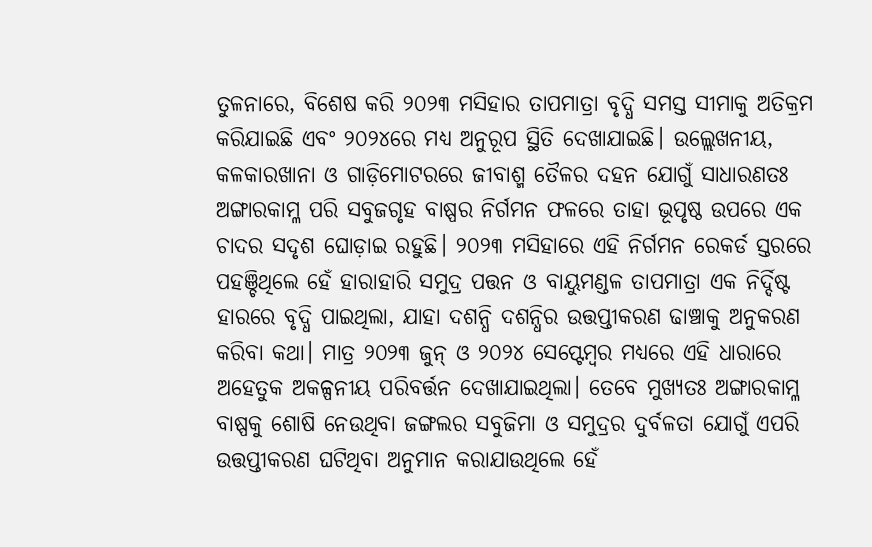ତୁଳନାରେ, ବିଶେଷ କରି ୨୦୨୩ ମସିହାର ତାପମାତ୍ରା ବୃଦ୍ଧି ସମସ୍ତ ସୀମାକୁ ଅତିକ୍ରମ କରିଯାଇଛି ଏବଂ ୨୦୨୪ରେ ମଧ୍ୟ ଅନୁରୂପ ସ୍ଥିତି ଦେଖାଯାଇଛି। ଉଲ୍ଲେଖନୀୟ, କଳକାରଖାନା ଓ ଗାଡ଼ିମୋଟରରେ ଜୀବାଶ୍ମ ତୈଳର ଦହନ ଯୋଗୁଁ ସାଧାରଣତଃ ଅଙ୍ଗାରକାମ୍ଳ ପରି ସବୁଜଗୃହ ବାଷ୍ପର ନିର୍ଗମନ ଫଳରେ ତାହା ଭୂପୃଷ୍ଠ ଉପରେ ଏକ ଚାଦର ସଦୃଶ ଘୋଡ଼ାଇ ରହୁଛି। ୨୦୨୩ ମସିହାରେ ଏହି ନିର୍ଗମନ ରେକର୍ଡ ସ୍ତରରେ ପହଞ୍ଚିଥିଲେ ହେଁ ହାରାହାରି ସମୁଦ୍ର ପତ୍ତନ ଓ ବାୟୁମଣ୍ଡଳ ତାପମାତ୍ରା ଏକ ନିର୍ଦ୍ଦିଷ୍ଟ ହାରରେ ବୃଦ୍ଧି ପାଇଥିଲା, ଯାହା ଦଶନ୍ଧି ଦଶନ୍ଧିର ଉତ୍ତପ୍ତୀକରଣ ଢାଞ୍ଚାକୁ ଅନୁକରଣ କରିବା କଥା। ମାତ୍ର ୨୦୨୩ ଜୁନ୍ ଓ ୨୦୨୪ ସେପ୍ଟେମ୍ବର ମଧ୍ୟରେ ଏହି ଧାରାରେ ଅହେତୁକ ଅକଳ୍ପନୀୟ ପରିବର୍ତ୍ତନ ଦେଖାଯାଇଥିଲା। ତେବେ ମୁଖ୍ୟତଃ ଅଙ୍ଗାରକାମ୍ଳ ବାଷ୍ପକୁ ଶୋଷି ନେଉଥିବା ଜଙ୍ଗଲର ସବୁଜିମା ଓ ସମୁଦ୍ରର ଦୁର୍ବଳତା ଯୋଗୁଁ ଏପରି ଉତ୍ତପ୍ତୀକରଣ ଘଟିଥିବା ଅନୁମାନ କରାଯାଉଥିଲେ ହେଁ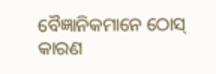ବୈଜ୍ଞାନିକମାନେ ଠୋସ୍ କାରଣ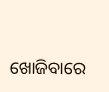ଖୋଜିବାରେ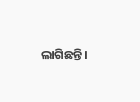ଲାଗିଛନ୍ତି।